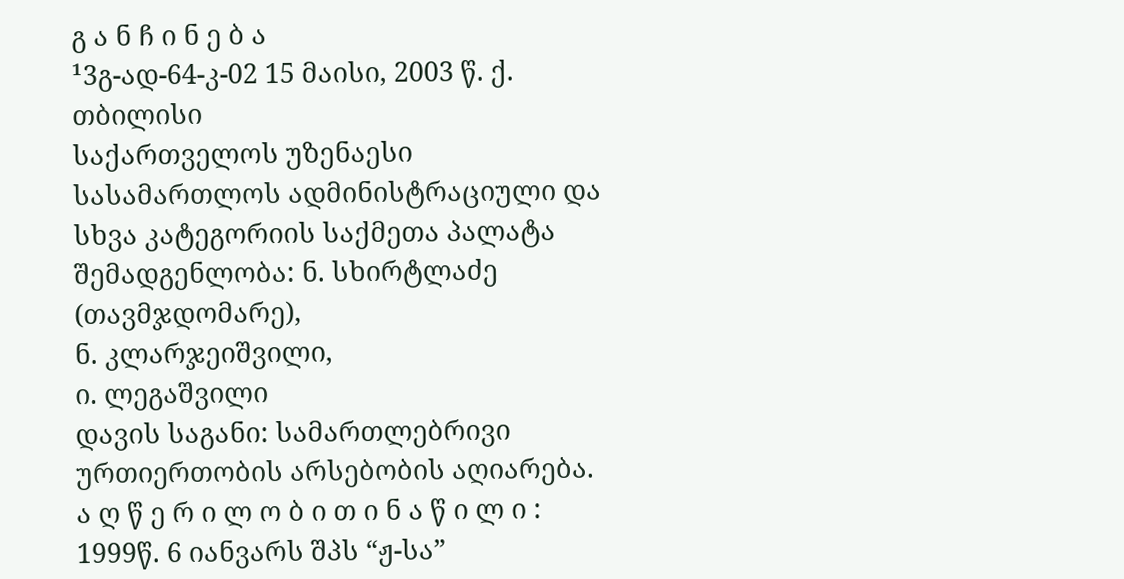გ ა ნ ჩ ი ნ ე ბ ა
¹3გ-ად-64-კ-02 15 მაისი, 2003 წ. ქ. თბილისი
საქართველოს უზენაესი სასამართლოს ადმინისტრაციული და სხვა კატეგორიის საქმეთა პალატა
შემადგენლობა: ნ. სხირტლაძე (თავმჯდომარე),
ნ. კლარჯეიშვილი,
ი. ლეგაშვილი
დავის საგანი: სამართლებრივი ურთიერთობის არსებობის აღიარება.
ა ღ წ ე რ ი ლ ო ბ ი თ ი ნ ა წ ი ლ ი :
1999წ. 6 იანვარს შპს “ჟ-სა”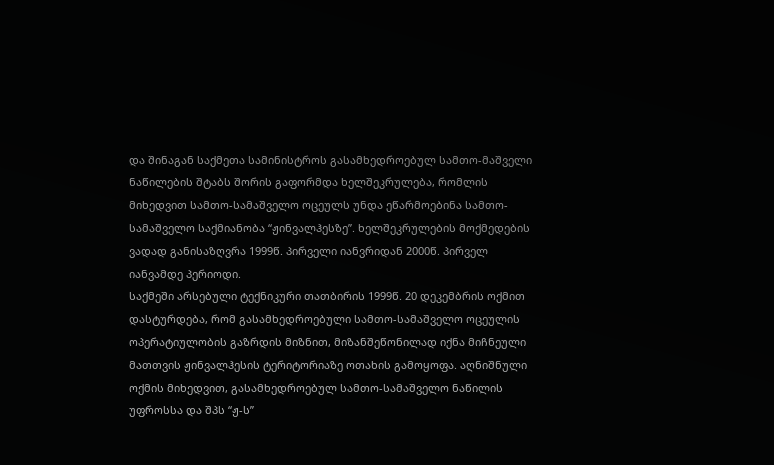და შინაგან საქმეთა სამინისტროს გასამხედროებულ სამთო-მაშველი ნაწილების შტაბს შორის გაფორმდა ხელშეკრულება, რომლის მიხედვით სამთო-სამაშველო ოცეულს უნდა ეწარმოებინა სამთო-სამაშველო საქმიანობა “ჟინვალჰესზე”. ხელშეკრულების მოქმედების ვადად განისაზღვრა 1999წ. პირველი იანვრიდან 2000წ. პირველ იანვამდე პერიოდი.
საქმეში არსებული ტექნიკური თათბირის 1999წ. 20 დეკემბრის ოქმით დასტურდება, რომ გასამხედროებული სამთო-სამაშველო ოცეულის ოპერატიულობის გაზრდის მიზნით, მიზანშეწონილად იქნა მიჩნეული მათთვის ჟინვალჰესის ტერიტორიაზე ოთახის გამოყოფა. აღნიშნული ოქმის მიხედვით, გასამხედროებულ სამთო-სამაშველო ნაწილის უფროსსა და შპს “ჟ-ს”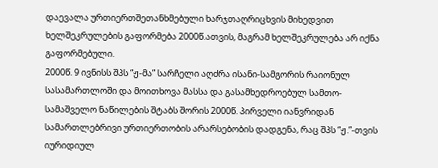დაევალა ურთიერთშეთანხმებული ხარჯთაღრიცხვის მიხედვით ხელშეკრულების გაფორმება 2000წ.ათვის, მაგრამ ხელშეკრულება არ იქნა გაფორმებული.
2000წ. 9 ივნისს შპს “ჟ-მა” სარჩელი აღძრა ისანი-სამგორის რაიონულ სასამართლოში და მოითხოვა მასსა და გასამხედროებულ სამთო-სამაშველო ნაწილების შტაბს შორის 2000წ. პირველი იანვრიდან სამართლებრივი ურთიერთობის არარსებობის დადგენა, რაც შპს “ჟ.”-თვის იურიდიულ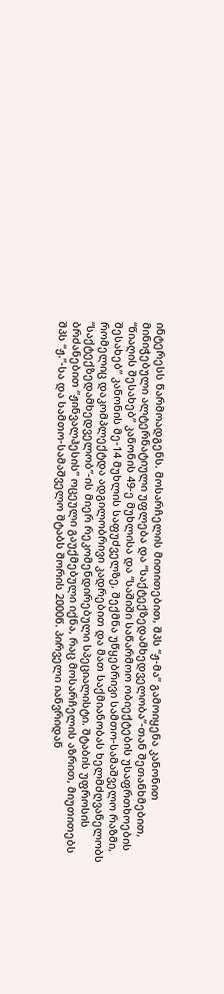ინტერესს წარმოადგენს. მოსარჩელის მითითებით, შპს “ჟ-მა” გამოიყენა კანონით მინიჭებული ალტერნატიული უფლება და “საქტექზედამხედველობა”-თან შეთანხმებით, “წიაღის შესახებ” კანონის 49-ე მუხლისა და “საშიში საწარმოო ობიექტების უსაფრთხოების შესახებ” კანონის მე-14 მუხლის საფუძველზე, შექმნა უწყებრივი სამთო-სამაშველო რაზმი, რომელიც დაკომპლექტდა ადგილობრივი კადრებით და მათ საქმიანობას ხელმძღვანელობს “საქტექზედამხედველობ”-ის მიერ რეკომენდირებული სპეციალისტი. შტაბის უფროსის ბრძანებით “ჟინვალჰესის” ოცეული გაუქმებული იქნა, რაც მოსარჩელის აზრით, მიუთითებს შპს “ჟ.”-სა და სამთო-სამაშველო შტაბს შორის 2000წ. პირველი იანვრიდან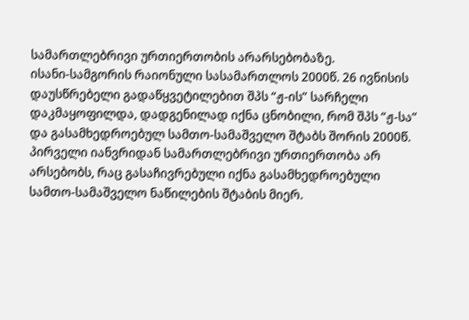სამართლებრივი ურთიერთობის არარსებობაზე.
ისანი-სამგორის რაიონული სასამართლოს 2000წ. 26 ივნისის დაუსწრებელი გადაწყვეტილებით შპს “ჟ-ის” სარჩელი დაკმაყოფილდა, დადგენილად იქნა ცნობილი, რომ შპს “ჟ-სა” და გასამხედროებულ სამთო-სამაშველო შტაბს შორის 2000წ. პირველი იანვრიდან სამართლებრივი ურთიერთობა არ არსებობს, რაც გასაჩივრებული იქნა გასამხედროებული სამთო-სამაშველო ნაწილების შტაბის მიერ.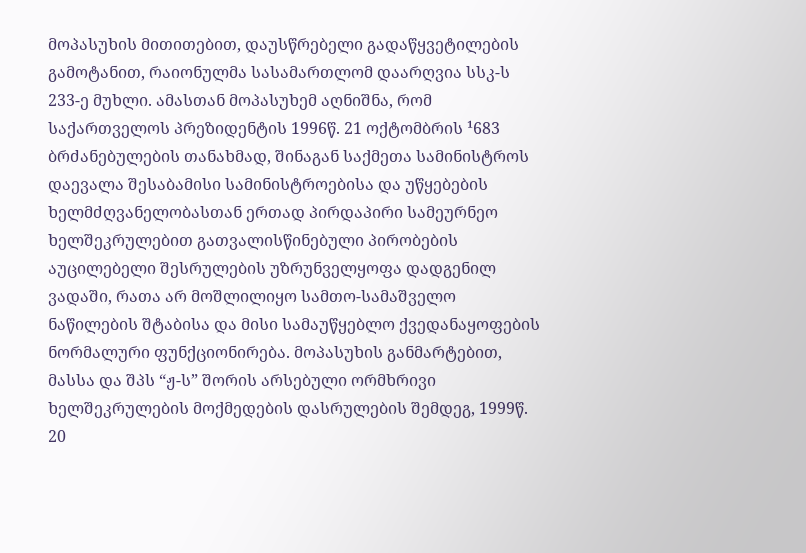მოპასუხის მითითებით, დაუსწრებელი გადაწყვეტილების გამოტანით, რაიონულმა სასამართლომ დაარღვია სსკ-ს 233-ე მუხლი. ამასთან მოპასუხემ აღნიშნა, რომ საქართველოს პრეზიდენტის 1996წ. 21 ოქტომბრის ¹683 ბრძანებულების თანახმად, შინაგან საქმეთა სამინისტროს დაევალა შესაბამისი სამინისტროებისა და უწყებების ხელმძღვანელობასთან ერთად პირდაპირი სამეურნეო ხელშეკრულებით გათვალისწინებული პირობების აუცილებელი შესრულების უზრუნველყოფა დადგენილ ვადაში, რათა არ მოშლილიყო სამთო-სამაშველო ნაწილების შტაბისა და მისი სამაუწყებლო ქვედანაყოფების ნორმალური ფუნქციონირება. მოპასუხის განმარტებით, მასსა და შპს “ჟ-ს” შორის არსებული ორმხრივი ხელშეკრულების მოქმედების დასრულების შემდეგ, 1999წ. 20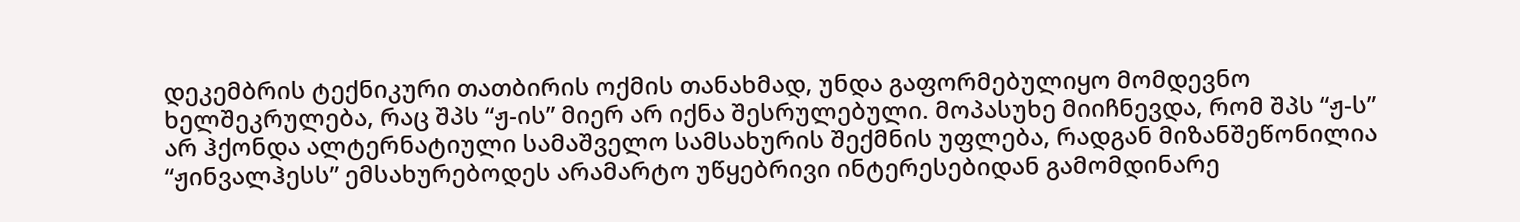დეკემბრის ტექნიკური თათბირის ოქმის თანახმად, უნდა გაფორმებულიყო მომდევნო ხელშეკრულება, რაც შპს “ჟ-ის” მიერ არ იქნა შესრულებული. მოპასუხე მიიჩნევდა, რომ შპს “ჟ-ს” არ ჰქონდა ალტერნატიული სამაშველო სამსახურის შექმნის უფლება, რადგან მიზანშეწონილია “ჟინვალჰესს” ემსახურებოდეს არამარტო უწყებრივი ინტერესებიდან გამომდინარე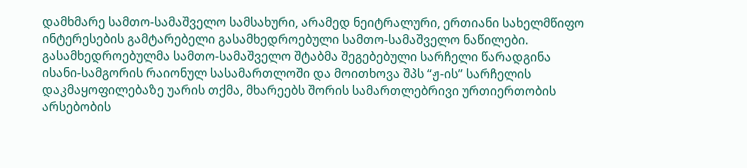დამხმარე სამთო-სამაშველო სამსახური, არამედ ნეიტრალური, ერთიანი სახელმწიფო ინტერესების გამტარებელი გასამხედროებული სამთო-სამაშველო ნაწილები.
გასამხედროებულმა სამთო-სამაშველო შტაბმა შეგებებული სარჩელი წარადგინა ისანი-სამგორის რაიონულ სასამართლოში და მოითხოვა შპს “ჟ-ის” სარჩელის დაკმაყოფილებაზე უარის თქმა, მხარეებს შორის სამართლებრივი ურთიერთობის არსებობის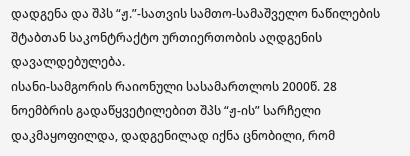დადგენა და შპს “ჟ.”-სათვის სამთო-სამაშველო ნაწილების შტაბთან საკონტრაქტო ურთიერთობის აღდგენის დავალდებულება.
ისანი-სამგორის რაიონული სასამართლოს 2000წ. 28 ნოემბრის გადაწყვეტილებით შპს “ჟ-ის” სარჩელი დაკმაყოფილდა, დადგენილად იქნა ცნობილი, რომ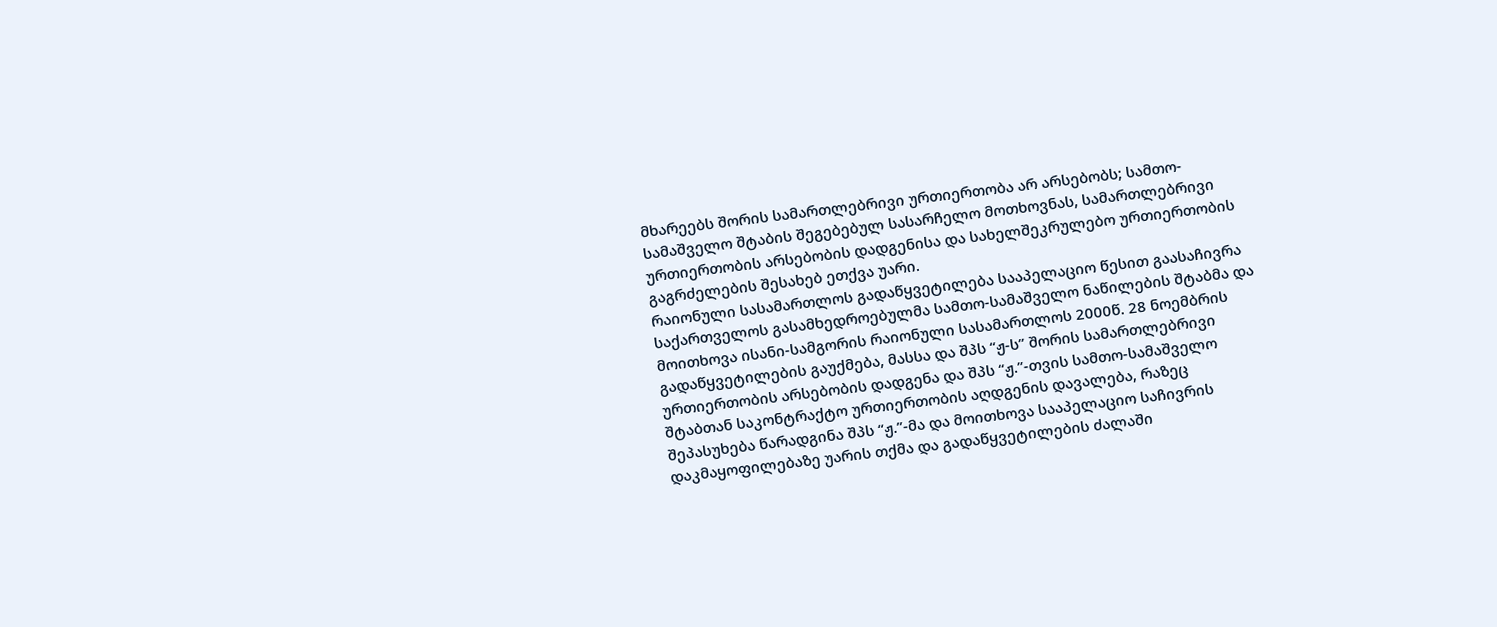მხარეებს შორის სამართლებრივი ურთიერთობა არ არსებობს; სამთო-სამაშველო შტაბის შეგებებულ სასარჩელო მოთხოვნას, სამართლებრივი ურთიერთობის არსებობის დადგენისა და სახელშეკრულებო ურთიერთობის გაგრძელების შესახებ ეთქვა უარი.
რაიონული სასამართლოს გადაწყვეტილება სააპელაციო წესით გაასაჩივრა საქართველოს გასამხედროებულმა სამთო-სამაშველო ნაწილების შტაბმა და მოითხოვა ისანი-სამგორის რაიონული სასამართლოს 2000წ. 28 ნოემბრის გადაწყვეტილების გაუქმება, მასსა და შპს “ჟ-ს” შორის სამართლებრივი ურთიერთობის არსებობის დადგენა და შპს “ჟ.”-თვის სამთო-სამაშველო შტაბთან საკონტრაქტო ურთიერთობის აღდგენის დავალება, რაზეც შეპასუხება წარადგინა შპს “ჟ.”-მა და მოითხოვა სააპელაციო საჩივრის დაკმაყოფილებაზე უარის თქმა და გადაწყვეტილების ძალაში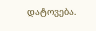დატოვება.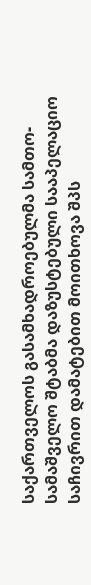საქართველოს გასამხადროებულმა სამთო-სამაშველო შტაბმა დაზუსტებული სააპელაციო საჩივრით დამატებით მოითხოვა შპს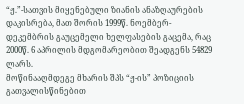“ჟ.”-სათვის მიყენებული ზიანის ანაზღაურების დაკისრება, მათ შორის 1999წ. ნოემბერ-დეკემბრის გაუცემელი ხელფასების გაცემა, რაც 2000წ. 6 აპრილის მდგომარეობით შეადგენს 54829 ლარს.
მოწინააღმდეგე მხარის შპს “ჟ-ის” პოზიციის გათვალისწინებით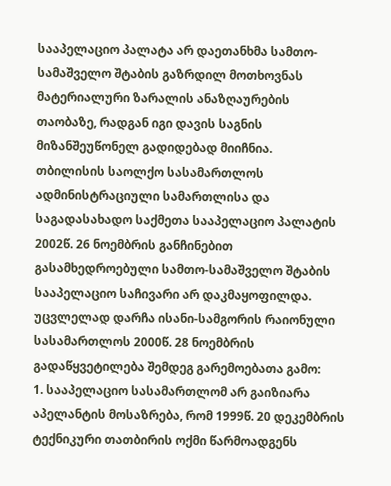სააპელაციო პალატა არ დაეთანხმა სამთო-სამაშველო შტაბის გაზრდილ მოთხოვნას მატერიალური ზარალის ანაზღაურების თაობაზე, რადგან იგი დავის საგნის მიზანშეუწონელ გადიდებად მიიჩნია.
თბილისის საოლქო სასამართლოს ადმინისტრაციული სამართლისა და საგადასახადო საქმეთა სააპელაციო პალატის 2002წ. 26 ნოემბრის განჩინებით გასამხედროებული სამთო-სამაშველო შტაბის სააპელაციო საჩივარი არ დაკმაყოფილდა. უცვლელად დარჩა ისანი-სამგორის რაიონული სასამართლოს 2000წ. 28 ნოემბრის გადაწყვეტილება შემდეგ გარემოებათა გამო:
1. სააპელაციო სასამართლომ არ გაიზიარა აპელანტის მოსაზრება, რომ 1999წ. 20 დეკემბრის ტექნიკური თათბირის ოქმი წარმოადგენს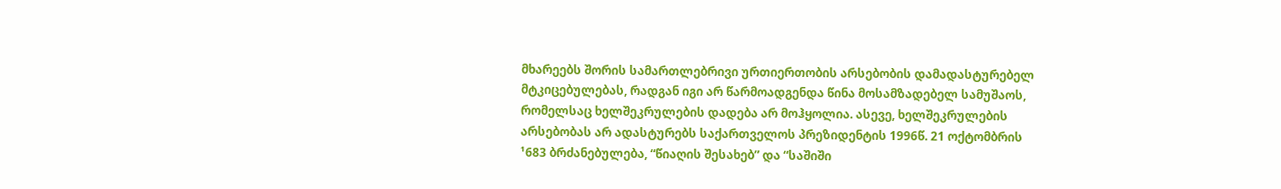მხარეებს შორის სამართლებრივი ურთიერთობის არსებობის დამადასტურებელ მტკიცებულებას, რადგან იგი არ წარმოადგენდა წინა მოსამზადებელ სამუშაოს, რომელსაც ხელშეკრულების დადება არ მოჰყოლია. ასევე, ხელშეკრულების არსებობას არ ადასტურებს საქართველოს პრეზიდენტის 1996წ. 21 ოქტომბრის ¹683 ბრძანებულება, “წიაღის შესახებ” და “საშიში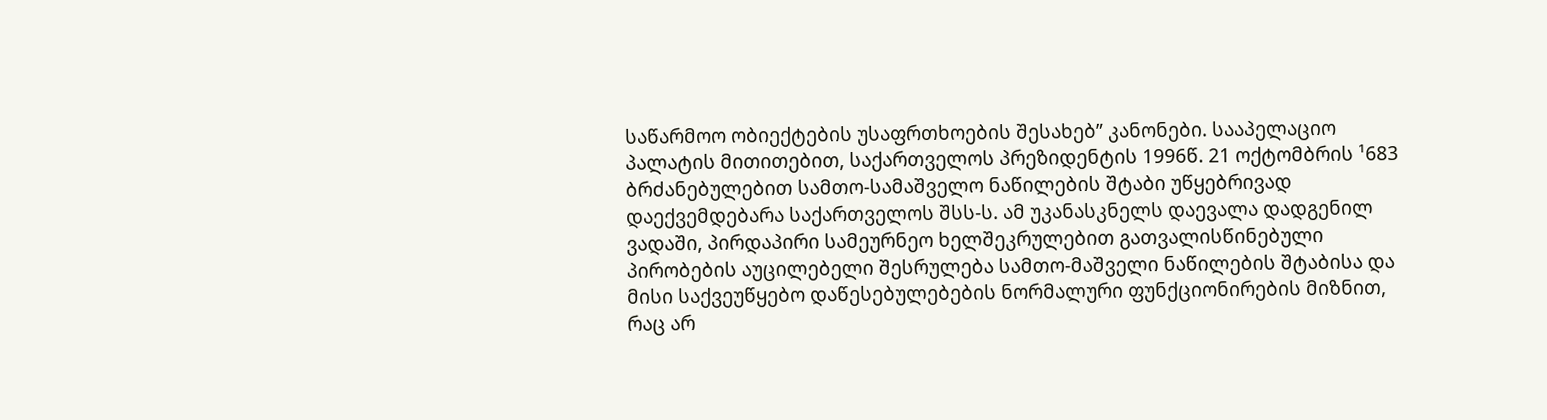საწარმოო ობიექტების უსაფრთხოების შესახებ” კანონები. სააპელაციო პალატის მითითებით, საქართველოს პრეზიდენტის 1996წ. 21 ოქტომბრის ¹683 ბრძანებულებით სამთო-სამაშველო ნაწილების შტაბი უწყებრივად დაექვემდებარა საქართველოს შსს-ს. ამ უკანასკნელს დაევალა დადგენილ ვადაში, პირდაპირი სამეურნეო ხელშეკრულებით გათვალისწინებული პირობების აუცილებელი შესრულება სამთო-მაშველი ნაწილების შტაბისა და მისი საქვეუწყებო დაწესებულებების ნორმალური ფუნქციონირების მიზნით, რაც არ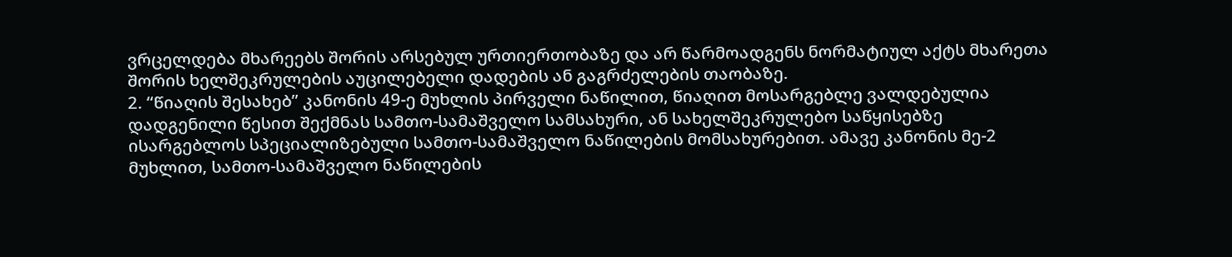ვრცელდება მხარეებს შორის არსებულ ურთიერთობაზე და არ წარმოადგენს ნორმატიულ აქტს მხარეთა შორის ხელშეკრულების აუცილებელი დადების ან გაგრძელების თაობაზე.
2. “წიაღის შესახებ” კანონის 49-ე მუხლის პირველი ნაწილით, წიაღით მოსარგებლე ვალდებულია დადგენილი წესით შექმნას სამთო-სამაშველო სამსახური, ან სახელშეკრულებო საწყისებზე ისარგებლოს სპეციალიზებული სამთო-სამაშველო ნაწილების მომსახურებით. ამავე კანონის მე-2 მუხლით, სამთო-სამაშველო ნაწილების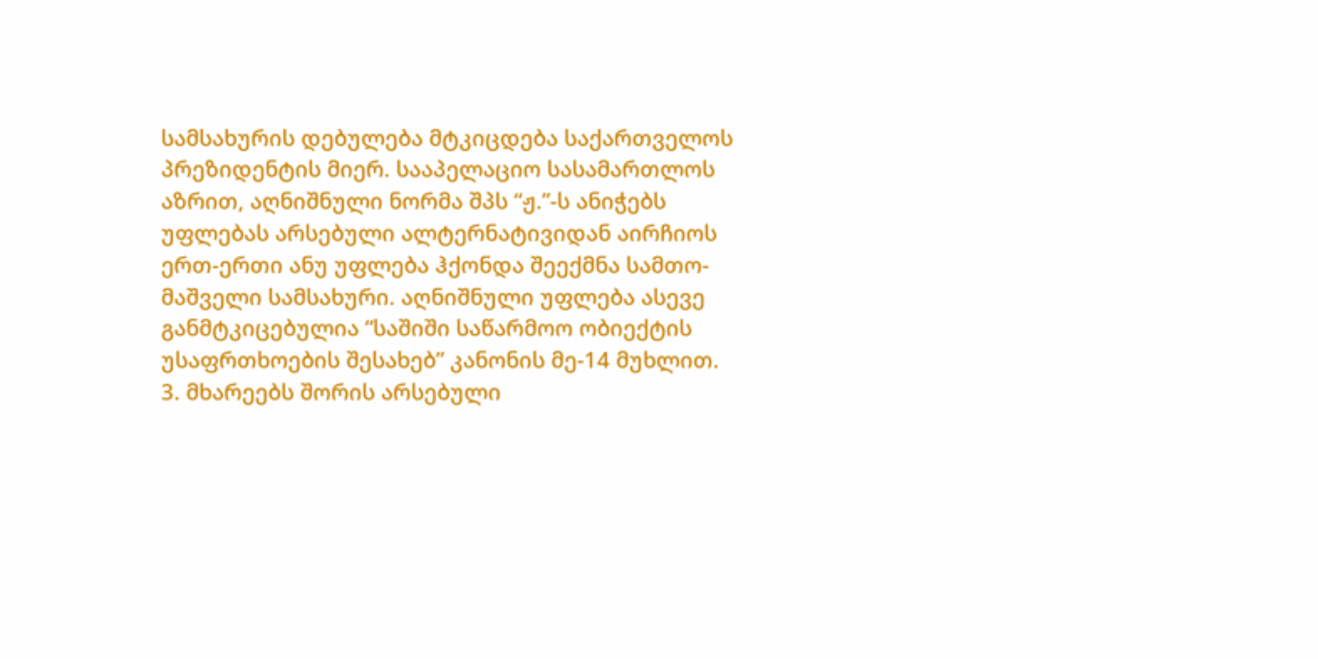სამსახურის დებულება მტკიცდება საქართველოს პრეზიდენტის მიერ. სააპელაციო სასამართლოს აზრით, აღნიშნული ნორმა შპს “ჟ.”-ს ანიჭებს უფლებას არსებული ალტერნატივიდან აირჩიოს ერთ-ერთი ანუ უფლება ჰქონდა შეექმნა სამთო-მაშველი სამსახური. აღნიშნული უფლება ასევე განმტკიცებულია “საშიში საწარმოო ობიექტის უსაფრთხოების შესახებ” კანონის მე-14 მუხლით.
3. მხარეებს შორის არსებული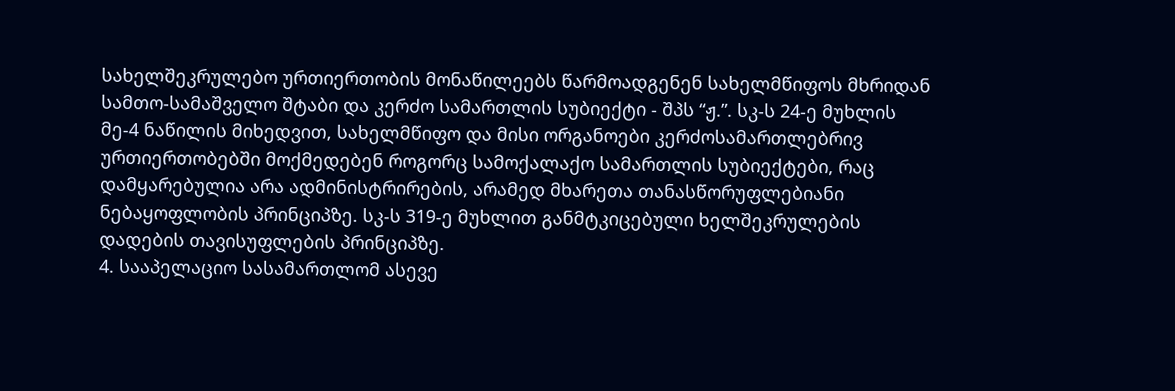სახელშეკრულებო ურთიერთობის მონაწილეებს წარმოადგენენ სახელმწიფოს მხრიდან სამთო-სამაშველო შტაბი და კერძო სამართლის სუბიექტი - შპს “ჟ.”. სკ-ს 24-ე მუხლის მე-4 ნაწილის მიხედვით, სახელმწიფო და მისი ორგანოები კერძოსამართლებრივ ურთიერთობებში მოქმედებენ როგორც სამოქალაქო სამართლის სუბიექტები, რაც დამყარებულია არა ადმინისტრირების, არამედ მხარეთა თანასწორუფლებიანი ნებაყოფლობის პრინციპზე. სკ-ს 319-ე მუხლით განმტკიცებული ხელშეკრულების დადების თავისუფლების პრინციპზე.
4. სააპელაციო სასამართლომ ასევე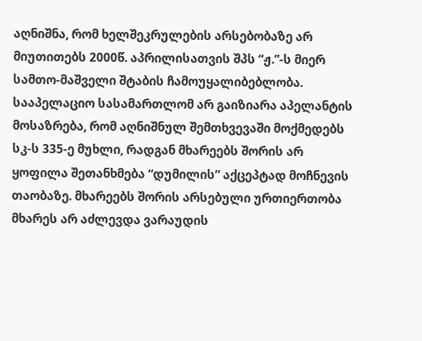აღნიშნა, რომ ხელშეკრულების არსებობაზე არ მიუთითებს 2000წ. აპრილისათვის შპს “ჟ.”-ს მიერ სამთო-მაშველი შტაბის ჩამოუყალიბებლობა. სააპელაციო სასამართლომ არ გაიზიარა აპელანტის მოსაზრება, რომ აღნიშნულ შემთხვევაში მოქმედებს სკ-ს 335-ე მუხლი, რადგან მხარეებს შორის არ ყოფილა შეთანხმება “დუმილის” აქცეპტად მოჩნევის თაობაზე. მხარეებს შორის არსებული ურთიერთობა მხარეს არ აძლევდა ვარაუდის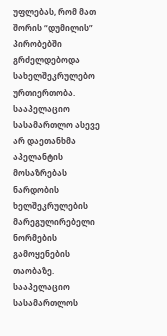უფლებას, რომ მათ შორის “დუმილის” პირობებში გრძელდებოდა სახელშეკრულებო ურთიერთობა. სააპელაციო სასამართლო ასევე არ დაეთანხმა აპელანტის მოსაზრებას ნარდობის ხელშეკრულების მარეგულირებელი ნორმების გამოყენების თაობაზე.
სააპელაციო სასამართლოს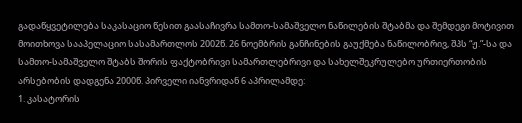გადაწყვეტილება საკასაციო წესით გაასაჩივრა სამთო-სამაშველო ნაწილების შტაბმა და შემდეგი მოტივით მოითხოვა სააპელაციო სასამართლოს 2002წ. 26 ნოემბრის განჩინების გაუქმება ნაწილობრივ, შპს “ჟ.”-სა და სამთო-სამაშველო შტაბს შორის ფაქტობრივი სამართლებრივი და სახელშეკრულებო ურთიერთობის არსებობის დადგენა 2000წ. პირველი იანვრიდან 6 აპრილამდე:
1. კასატორის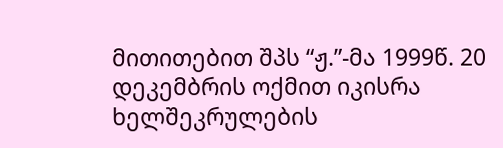მითითებით შპს “ჟ.”-მა 1999წ. 20 დეკემბრის ოქმით იკისრა ხელშეკრულების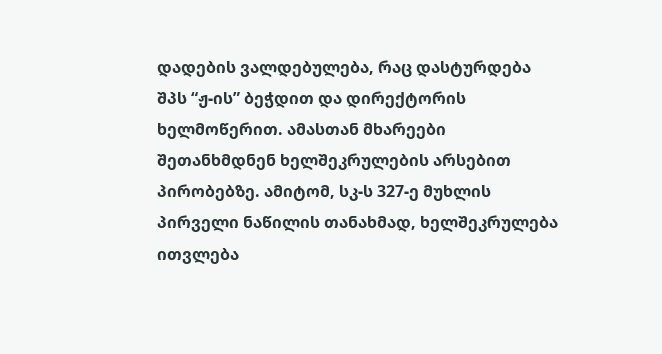დადების ვალდებულება, რაც დასტურდება შპს “ჟ-ის” ბეჭდით და დირექტორის ხელმოწერით. ამასთან მხარეები შეთანხმდნენ ხელშეკრულების არსებით პირობებზე. ამიტომ, სკ-ს 327-ე მუხლის პირველი ნაწილის თანახმად, ხელშეკრულება ითვლება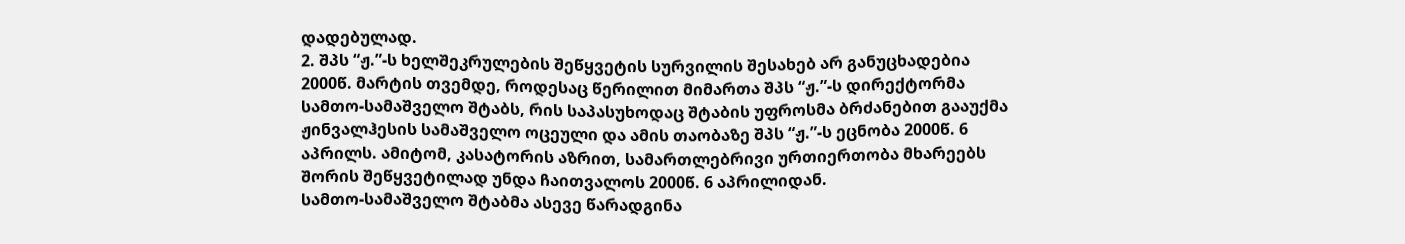დადებულად.
2. შპს “ჟ.”-ს ხელშეკრულების შეწყვეტის სურვილის შესახებ არ განუცხადებია 2000წ. მარტის თვემდე, როდესაც წერილით მიმართა შპს “ჟ.”-ს დირექტორმა სამთო-სამაშველო შტაბს, რის საპასუხოდაც შტაბის უფროსმა ბრძანებით გააუქმა ჟინვალჰესის სამაშველო ოცეული და ამის თაობაზე შპს “ჟ.”-ს ეცნობა 2000წ. 6 აპრილს. ამიტომ, კასატორის აზრით, სამართლებრივი ურთიერთობა მხარეებს შორის შეწყვეტილად უნდა ჩაითვალოს 2000წ. 6 აპრილიდან.
სამთო-სამაშველო შტაბმა ასევე წარადგინა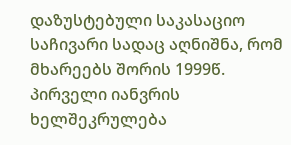დაზუსტებული საკასაციო საჩივარი სადაც აღნიშნა, რომ მხარეებს შორის 1999წ. პირველი იანვრის ხელშეკრულება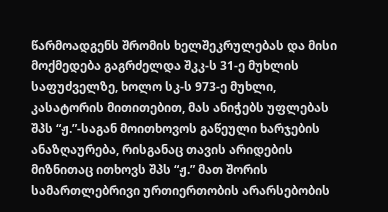წარმოადგენს შრომის ხელშეკრულებას და მისი მოქმედება გაგრძელდა შკკ-ს 31-ე მუხლის საფუძველზე, ხოლო სკ-ს 973-ე მუხლი, კასატორის მითითებით, მას ანიჭებს უფლებას შპს “ჟ.”-საგან მოითხოვოს გაწეული ხარჯების ანაზღაურება, რისგანაც თავის არიდების მიზნითაც ითხოვს შპს “ჟ.” მათ შორის სამართლებრივი ურთიერთობის არარსებობის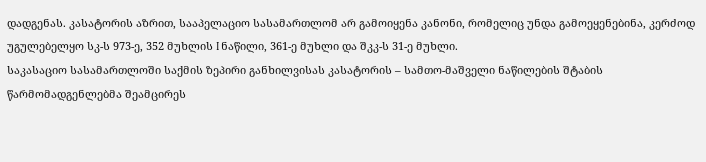დადგენას. კასატორის აზრით, სააპელაციო სასამართლომ არ გამოიყენა კანონი, რომელიც უნდა გამოეყენებინა, კერძოდ უგულებელყო სკ-ს 973-ე, 352 მუხლის I ნაწილი, 361-ე მუხლი და შკკ-ს 31-ე მუხლი.
საკასაციო სასამართლოში საქმის ზეპირი განხილვისას კასატორის – სამთო-მაშველი ნაწილების შტაბის წარმომადგენლებმა შეამცირეს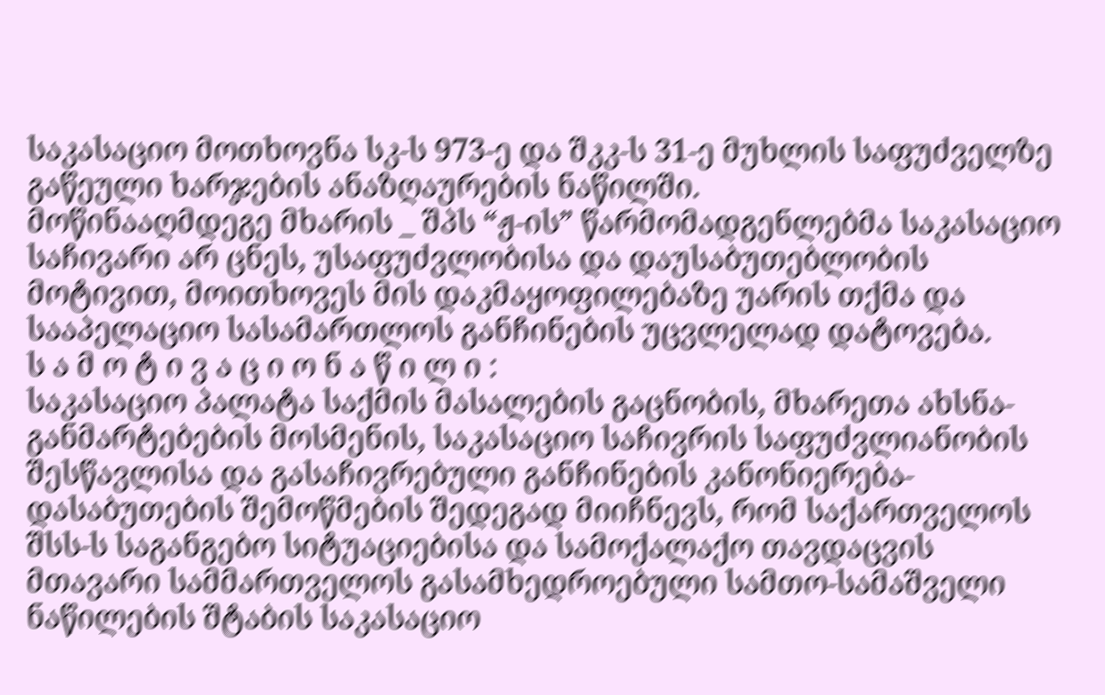საკასაციო მოთხოვნა სკ-ს 973-ე და შკკ-ს 31-ე მუხლის საფუძველზე გაწეული ხარჯების ანაზღაურების ნაწილში.
მოწინააღმდეგე მხარის _ შპს “ჟ-ის” წარმომადგენლებმა საკასაციო საჩივარი არ ცნეს, უსაფუძვლობისა და დაუსაბუთებლობის მოტივით, მოითხოვეს მის დაკმაყოფილებაზე უარის თქმა და სააპელაციო სასამართლოს განჩინების უცვლელად დატოვება.
ს ა მ ო ტ ი ვ ა ც ი ო ნ ა წ ი ლ ი :
საკასაციო პალატა საქმის მასალების გაცნობის, მხარეთა ახსნა-განმარტებების მოსმენის, საკასაციო საჩივრის საფუძვლიანობის შესწავლისა და გასაჩივრებული განჩინების კანონიერება-დასაბუთების შემოწმების შედეგად მიიჩნევს, რომ საქართველოს შსს-ს საგანგებო სიტუაციებისა და სამოქალაქო თავდაცვის მთავარი სამმართველოს გასამხედროებული სამთო-სამაშველი ნაწილების შტაბის საკასაციო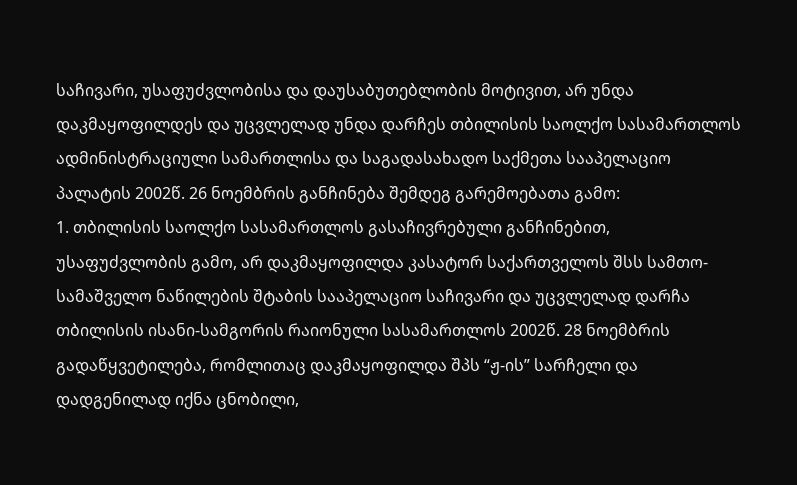საჩივარი, უსაფუძვლობისა და დაუსაბუთებლობის მოტივით, არ უნდა დაკმაყოფილდეს და უცვლელად უნდა დარჩეს თბილისის საოლქო სასამართლოს ადმინისტრაციული სამართლისა და საგადასახადო საქმეთა სააპელაციო პალატის 2002წ. 26 ნოემბრის განჩინება შემდეგ გარემოებათა გამო:
1. თბილისის საოლქო სასამართლოს გასაჩივრებული განჩინებით, უსაფუძვლობის გამო, არ დაკმაყოფილდა კასატორ საქართველოს შსს სამთო-სამაშველო ნაწილების შტაბის სააპელაციო საჩივარი და უცვლელად დარჩა თბილისის ისანი-სამგორის რაიონული სასამართლოს 2002წ. 28 ნოემბრის გადაწყვეტილება, რომლითაც დაკმაყოფილდა შპს “ჟ-ის” სარჩელი და დადგენილად იქნა ცნობილი,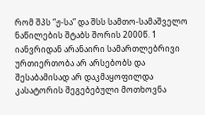რომ შპს “ჟ-სა” და შსს სამთო-სამაშველო ნაწილების შტაბს შორის 2000წ. 1 იანვრიდან არანაირი სამართლებრივი ურთიერთობა არ არსებობს და შესაბამისად არ დაკმაყოფილდა კასატორის შეგებებული მოთხოვნა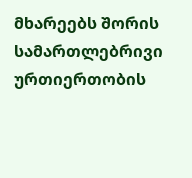მხარეებს შორის სამართლებრივი ურთიერთობის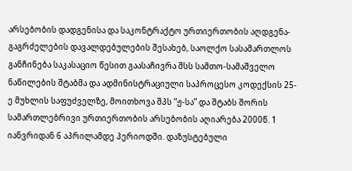არსებობის დადგენისა და საკონტრაქტო ურთიერთობის აღდგენა-გაგრძელების დავალდებულების შესახებ, საოლქო სასამართლოს განჩინება საკასაციო წესით გაასაჩივრა შსს სამთო-სამაშველო ნაწილების შტაბმა და ადმინისტრაციული საპროცესო კოდექსის 25-ე მუხლის საფუძველზე, მოითხოვა შპს “ჟ-სა” და შტაბს შორის სამართლებრივი ურთიერთობის არსებობის აღიარება 2000წ. 1 იანვრიდან 6 აპრილამდე პერიოდში. დაზუსტებული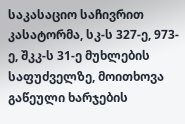საკასაციო საჩივრით კასატორმა, სკ-ს 327-ე, 973-ე, შკკ-ს 31-ე მუხლების საფუძველზე, მოითხოვა გაწეული ხარჯების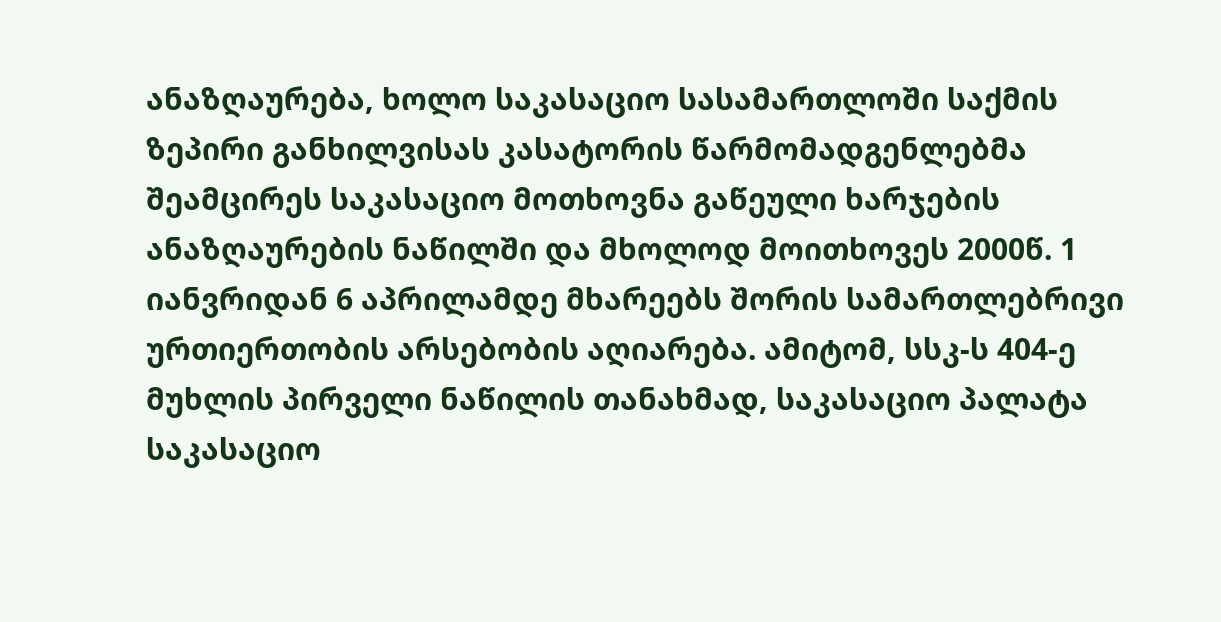ანაზღაურება, ხოლო საკასაციო სასამართლოში საქმის ზეპირი განხილვისას კასატორის წარმომადგენლებმა შეამცირეს საკასაციო მოთხოვნა გაწეული ხარჯების ანაზღაურების ნაწილში და მხოლოდ მოითხოვეს 2000წ. 1 იანვრიდან 6 აპრილამდე მხარეებს შორის სამართლებრივი ურთიერთობის არსებობის აღიარება. ამიტომ, სსკ-ს 404-ე მუხლის პირველი ნაწილის თანახმად, საკასაციო პალატა საკასაციო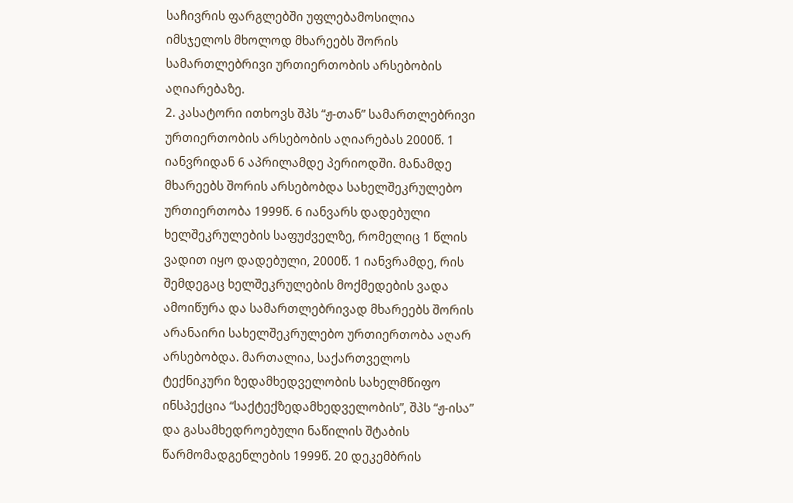საჩივრის ფარგლებში უფლებამოსილია იმსჯელოს მხოლოდ მხარეებს შორის სამართლებრივი ურთიერთობის არსებობის აღიარებაზე.
2. კასატორი ითხოვს შპს “ჟ-თან” სამართლებრივი ურთიერთობის არსებობის აღიარებას 2000წ. 1 იანვრიდან 6 აპრილამდე პერიოდში. მანამდე მხარეებს შორის არსებობდა სახელშეკრულებო ურთიერთობა 1999წ. 6 იანვარს დადებული ხელშეკრულების საფუძველზე, რომელიც 1 წლის ვადით იყო დადებული, 2000წ. 1 იანვრამდე, რის შემდეგაც ხელშეკრულების მოქმედების ვადა ამოიწურა და სამართლებრივად მხარეებს შორის არანაირი სახელშეკრულებო ურთიერთობა აღარ არსებობდა. მართალია, საქართველოს ტექნიკური ზედამხედველობის სახელმწიფო ინსპექცია “საქტექზედამხედველობის”, შპს “ჟ-ისა” და გასამხედროებული ნაწილის შტაბის წარმომადგენლების 1999წ. 20 დეკემბრის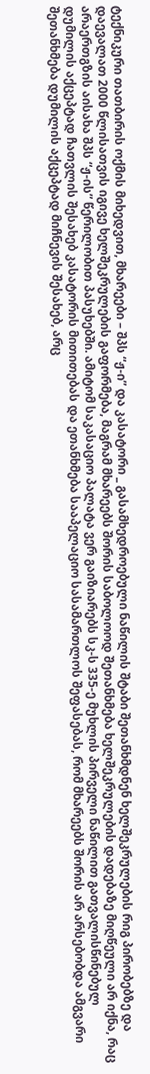ტექნიკური თათბირის ოქმის მიხედვით, მხარეები – შპს “ჟ-ი” და კასატორი _ გასამხედროებული ნაწილის შტაბი შეთანხმდნენ ხელშეკრულების რიგ პირობებზე და დაევალათ 2000 წლისათვის იგივე ხელშეკრულების გაფორმება, მაგრამ მხარეებს შორის საბოლოოდ შეთანხმება ხელშეკრულების დადებაზე მიღწეული არ იქნა, რაც არაერთგზის აისახა შპს “ჟ-ის” წერილობით პასუხებში. ამიტომ საკასაციო პალატა ვერ გაიზიარებს სკ-ს 335-ე მუხლის პირველი ნაწილით გათვალისწინებულ დუმილის აქცეპტად ჩათვლის შესახებ კასატორის მითითებას და ეთანხმება სააპელაციო სასამართლოს შეფასებას, რომ მხარეებს შორის არ არსებობდა ამგვარი შეთანხმება დუმილის აქცეპტად მიჩნევის შესახებ, არც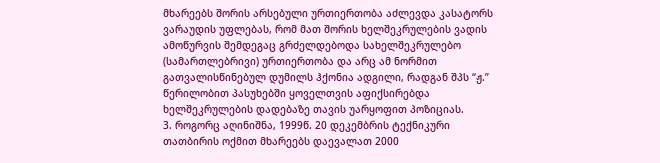მხარეებს შორის არსებული ურთიერთობა აძლევდა კასატორს ვარაუდის უფლებას, რომ მათ შორის ხელშეკრულების ვადის ამოწურვის შემდეგაც გრძელდებოდა სახელშეკრულებო (სამართლებრივი) ურთიერთობა და არც ამ ნორმით გათვალისწინებულ დუმილს ჰქონია ადგილი, რადგან შპს “ჟ.” წერილობით პასუხებში ყოველთვის აფიქსირებდა ხელშეკრულების დადებაზე თავის უარყოფით პოზიციას.
3. როგორც აღინიშნა, 1999წ. 20 დეკემბრის ტექნიკური თათბირის ოქმით მხარეებს დაევალათ 2000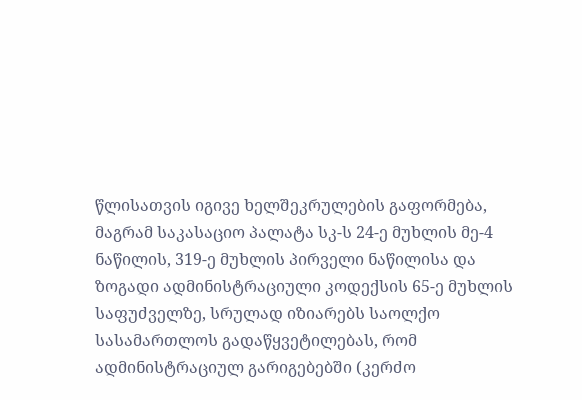წლისათვის იგივე ხელშეკრულების გაფორმება, მაგრამ საკასაციო პალატა სკ-ს 24-ე მუხლის მე-4 ნაწილის, 319-ე მუხლის პირველი ნაწილისა და ზოგადი ადმინისტრაციული კოდექსის 65-ე მუხლის საფუძველზე, სრულად იზიარებს საოლქო სასამართლოს გადაწყვეტილებას, რომ ადმინისტრაციულ გარიგებებში (კერძო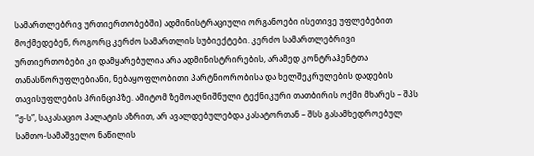სამართლებრივ ურთიერთობებში) ადმინისტრაციული ორგანოები ისეთივე უფლებებით მოქმედებენ, როგორც კერძო სამართლის სუბიექტები. კერძო სამართლებრივი ურთიერთობები კი დამყარებულია არა ადმინისტრირების, არამედ კონტრაჰენტთა თანასწორუფლებიანი, ნებაყოფლობითი პარტნიორობისა და ხელშეკრულების დადების თავისუფლების პრინციპზე. ამიტომ ზემოაღნიშნული ტექნიკური თათბირის ოქმი მხარეს – შპს “ჟ-ს”, საკასაციო პალატის აზრით, არ ავალდებულებდა კასატორთან – შსს გასამხედროებულ სამთო-სამაშველო ნაწილის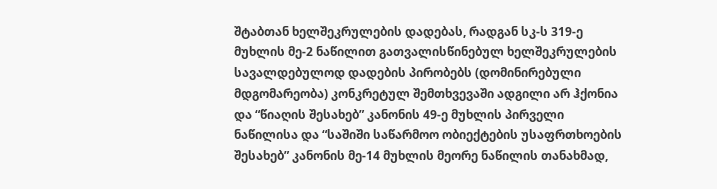შტაბთან ხელშეკრულების დადებას, რადგან სკ-ს 319-ე მუხლის მე-2 ნაწილით გათვალისწინებულ ხელშეკრულების სავალდებულოდ დადების პირობებს (დომინირებული მდგომარეობა) კონკრეტულ შემთხვევაში ადგილი არ ჰქონია და “წიაღის შესახებ” კანონის 49-ე მუხლის პირველი ნაწილისა და “საშიში საწარმოო ობიექტების უსაფრთხოების შესახებ” კანონის მე-14 მუხლის მეორე ნაწილის თანახმად,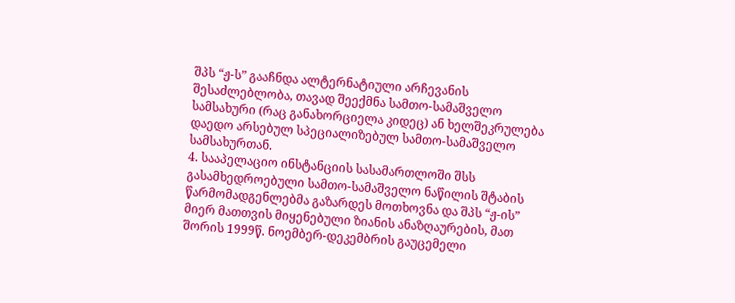შპს “ჟ-ს” გააჩნდა ალტერნატიული არჩევანის შესაძლებლობა, თავად შეექმნა სამთო-სამაშველო სამსახური (რაც განახორციელა კიდეც) ან ხელშეკრულება დაედო არსებულ სპეციალიზებულ სამთო-სამაშველო სამსახურთან.
4. სააპელაციო ინსტანციის სასამართლოში შსს გასამხედროებული სამთო-სამაშველო ნაწილის შტაბის წარმომადგენლებმა გაზარდეს მოთხოვნა და შპს “ჟ-ის” მიერ მათთვის მიყენებული ზიანის ანაზღაურების, მათ შორის 1999წ. ნოემბერ-დეკემბრის გაუცემელი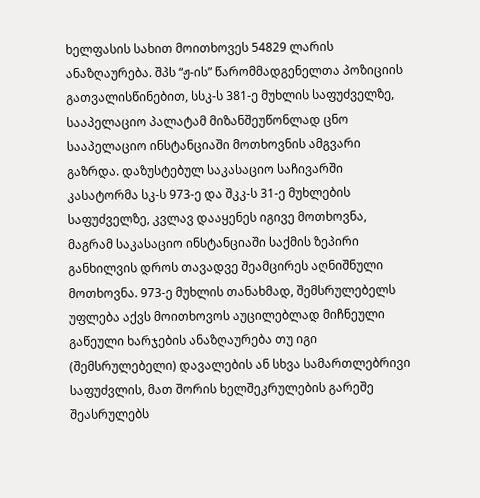ხელფასის სახით მოითხოვეს 54829 ლარის ანაზღაურება. შპს “ჟ-ის” წარომმადგენელთა პოზიციის გათვალისწინებით, სსკ-ს 381-ე მუხლის საფუძველზე, სააპელაციო პალატამ მიზანშეუწონლად ცნო სააპელაციო ინსტანციაში მოთხოვნის ამგვარი გაზრდა. დაზუსტებულ საკასაციო საჩივარში კასატორმა სკ-ს 973-ე და შკკ-ს 31-ე მუხლების საფუძველზე, კვლავ დააყენეს იგივე მოთხოვნა, მაგრამ საკასაციო ინსტანციაში საქმის ზეპირი განხილვის დროს თავადვე შეამცირეს აღნიშნული მოთხოვნა. 973-ე მუხლის თანახმად, შემსრულებელს უფლება აქვს მოითხოვოს აუცილებლად მიჩნეული გაწეული ხარჯების ანაზღაურება თუ იგი (შემსრულებელი) დავალების ან სხვა სამართლებრივი საფუძვლის, მათ შორის ხელშეკრულების გარეშე შეასრულებს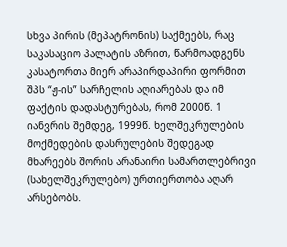სხვა პირის (მეპატრონის) საქმეებს, რაც საკასაციო პალატის აზრით, წარმოადგენს კასატორთა მიერ არაპირდაპირი ფორმით შპს “ჟ-ის” სარჩელის აღიარებას და იმ ფაქტის დადასტურებას, რომ 2000წ. 1 იანვრის შემდეგ, 1999წ. ხელშეკრულების მოქმედების დასრულების შედეგად მხარეებს შორის არანაირი სამართლებრივი (სახელშეკრულებო) ურთიერთობა აღარ არსებობს.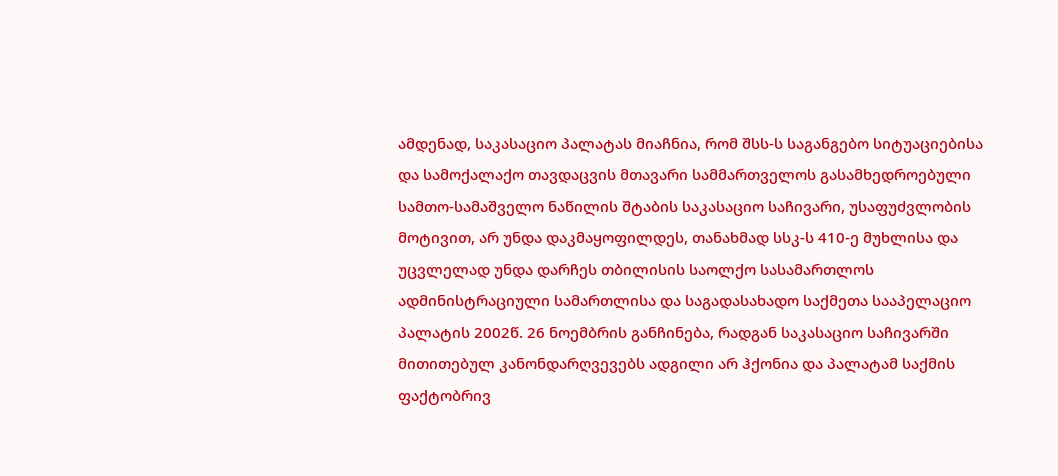ამდენად, საკასაციო პალატას მიაჩნია, რომ შსს-ს საგანგებო სიტუაციებისა და სამოქალაქო თავდაცვის მთავარი სამმართველოს გასამხედროებული სამთო-სამაშველო ნაწილის შტაბის საკასაციო საჩივარი, უსაფუძვლობის მოტივით, არ უნდა დაკმაყოფილდეს, თანახმად სსკ-ს 410-ე მუხლისა და უცვლელად უნდა დარჩეს თბილისის საოლქო სასამართლოს ადმინისტრაციული სამართლისა და საგადასახადო საქმეთა სააპელაციო პალატის 2002წ. 26 ნოემბრის განჩინება, რადგან საკასაციო საჩივარში მითითებულ კანონდარღვევებს ადგილი არ ჰქონია და პალატამ საქმის ფაქტობრივ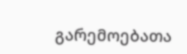გარემოებათა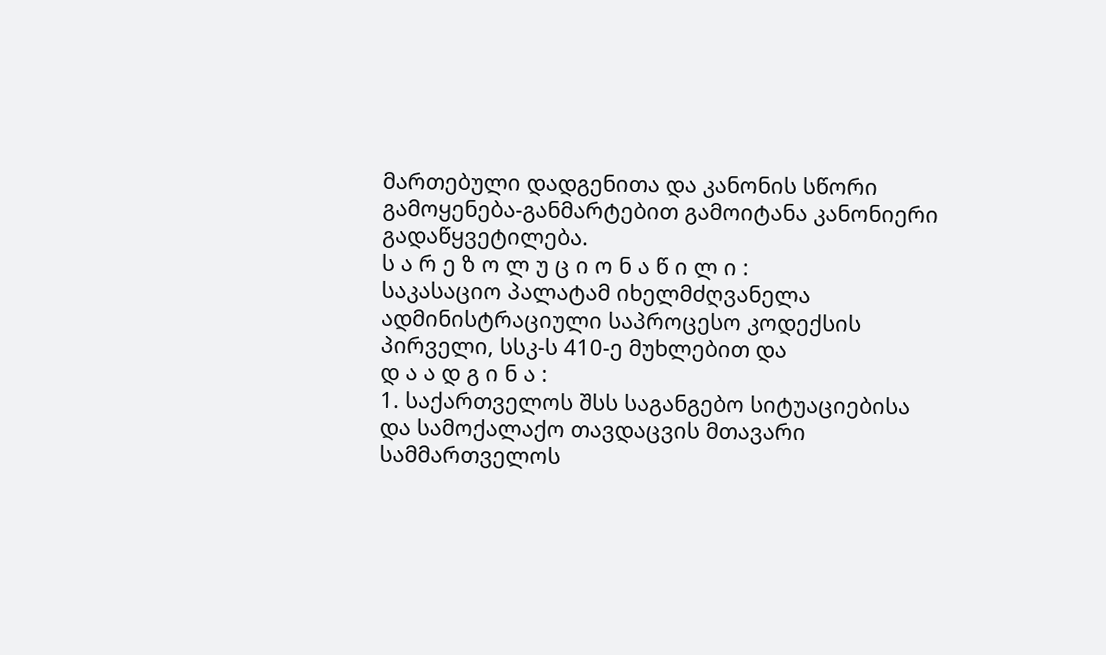მართებული დადგენითა და კანონის სწორი გამოყენება-განმარტებით გამოიტანა კანონიერი გადაწყვეტილება.
ს ა რ ე ზ ო ლ უ ც ი ო ნ ა წ ი ლ ი :
საკასაციო პალატამ იხელმძღვანელა ადმინისტრაციული საპროცესო კოდექსის პირველი, სსკ-ს 410-ე მუხლებით და
დ ა ა დ გ ი ნ ა :
1. საქართველოს შსს საგანგებო სიტუაციებისა და სამოქალაქო თავდაცვის მთავარი სამმართველოს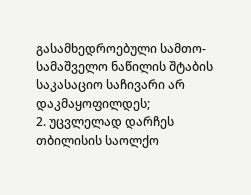გასამხედროებული სამთო-სამაშველო ნაწილის შტაბის საკასაციო საჩივარი არ დაკმაყოფილდეს;
2. უცვლელად დარჩეს თბილისის საოლქო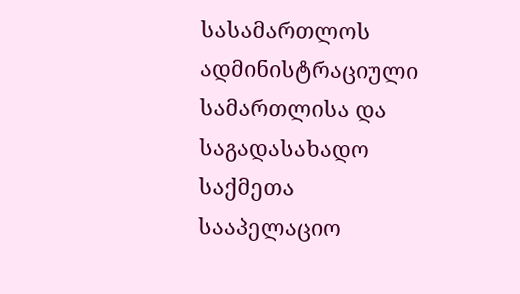სასამართლოს ადმინისტრაციული სამართლისა და საგადასახადო საქმეთა სააპელაციო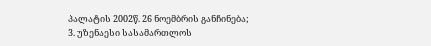პალატის 2002წ. 26 ნოემბრის განჩინება;
3. უზენაესი სასამართლოს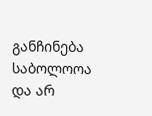განჩინება საბოლოოა და არ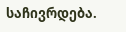საჩივრდება.